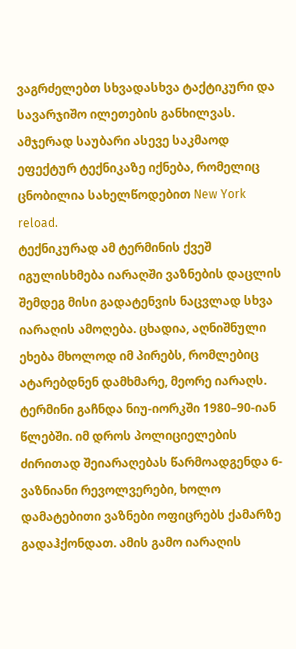ვაგრძელებთ სხვადასხვა ტაქტიკური და სავარჯიშო ილეთების განხილვას. ამჯერად საუბარი ასევე საკმაოდ ეფექტურ ტექნიკაზე იქნება, რომელიც ცნობილია სახელწოდებით New York reload.
ტექნიკურად ამ ტერმინის ქვეშ იგულისხმება იარაღში ვაზნების დაცლის შემდეგ მისი გადატენვის ნაცვლად სხვა იარაღის ამოღება. ცხადია, აღნიშნული ეხება მხოლოდ იმ პირებს, რომლებიც ატარებდნენ დამხმარე, მეორე იარაღს.
ტერმინი გაჩნდა ნიუ-იორკში 1980–90-იან წლებში. იმ დროს პოლიციელების ძირითად შეიარაღებას წარმოადგენდა 6-ვაზნიანი რევოლვერები, ხოლო დამატებითი ვაზნები ოფიცრებს ქამარზე გადაჰქონდათ. ამის გამო იარაღის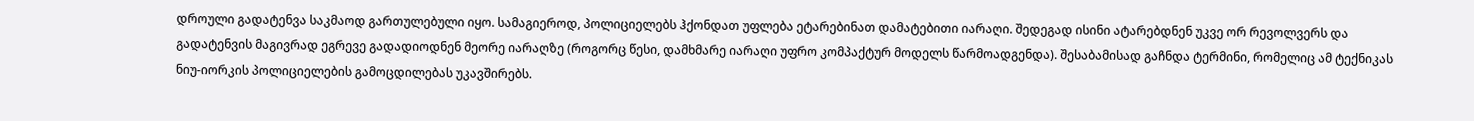დროული გადატენვა საკმაოდ გართულებული იყო. სამაგიეროდ, პოლიციელებს ჰქონდათ უფლება ეტარებინათ დამატებითი იარაღი. შედეგად ისინი ატარებდნენ უკვე ორ რევოლვერს და გადატენვის მაგივრად ეგრევე გადადიოდნენ მეორე იარაღზე (როგორც წესი, დამხმარე იარაღი უფრო კომპაქტურ მოდელს წარმოადგენდა). შესაბამისად გაჩნდა ტერმინი, რომელიც ამ ტექნიკას ნიუ-იორკის პოლიციელების გამოცდილებას უკავშირებს.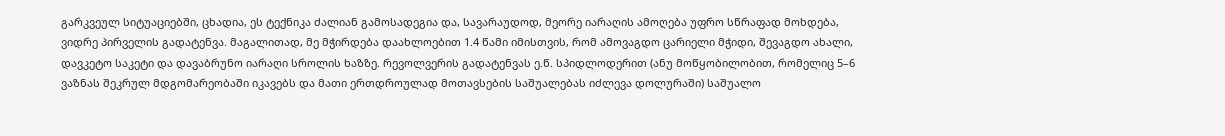გარკვეულ სიტუაციებში, ცხადია, ეს ტექნიკა ძალიან გამოსადეგია და, სავარაუდოდ, მეორე იარაღის ამოღება უფრო სწრაფად მოხდება, ვიდრე პირველის გადატენვა. მაგალითად, მე მჭირდება დაახლოებით 1.4 წამი იმისთვის, რომ ამოვაგდო ცარიელი მჭიდი, შევაგდო ახალი, დავკეტო საკეტი და დავაბრუნო იარაღი სროლის ხაზზე. რევოლვერის გადატენვას ე.წ. სპიდლოდერით (ანუ მოწყობილობით, რომელიც 5–6 ვაზნას შეკრულ მდგომარეობაში იკავებს და მათი ერთდროულად მოთავსების საშუალებას იძლევა დოლურაში) საშუალო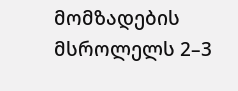მომზადების მსროლელს 2–3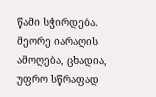წამი სჭირდება. მეორე იარაღის ამოღება, ცხადია, უფრო სწრაფად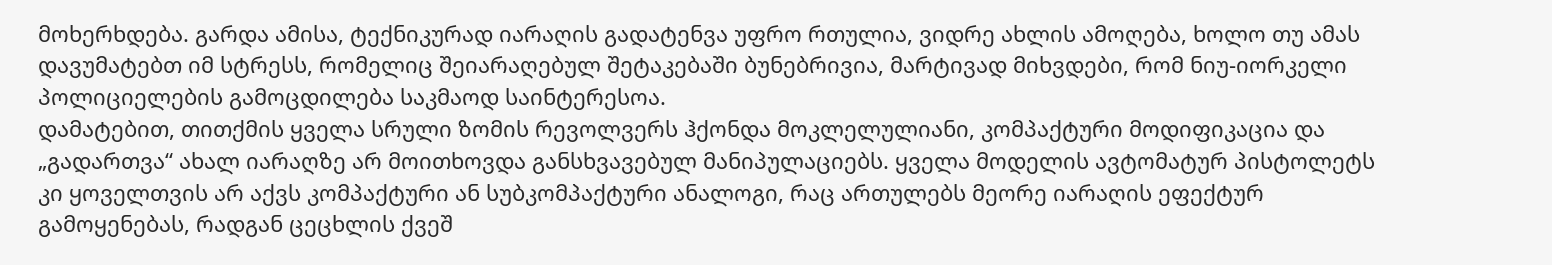მოხერხდება. გარდა ამისა, ტექნიკურად იარაღის გადატენვა უფრო რთულია, ვიდრე ახლის ამოღება, ხოლო თუ ამას დავუმატებთ იმ სტრესს, რომელიც შეიარაღებულ შეტაკებაში ბუნებრივია, მარტივად მიხვდები, რომ ნიუ-იორკელი პოლიციელების გამოცდილება საკმაოდ საინტერესოა.
დამატებით, თითქმის ყველა სრული ზომის რევოლვერს ჰქონდა მოკლელულიანი, კომპაქტური მოდიფიკაცია და „გადართვა“ ახალ იარაღზე არ მოითხოვდა განსხვავებულ მანიპულაციებს. ყველა მოდელის ავტომატურ პისტოლეტს კი ყოველთვის არ აქვს კომპაქტური ან სუბკომპაქტური ანალოგი, რაც ართულებს მეორე იარაღის ეფექტურ გამოყენებას, რადგან ცეცხლის ქვეშ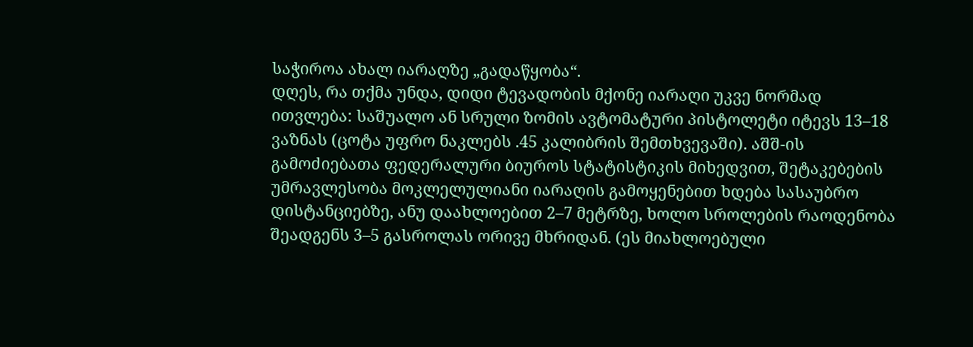საჭიროა ახალ იარაღზე „გადაწყობა“.
დღეს, რა თქმა უნდა, დიდი ტევადობის მქონე იარაღი უკვე ნორმად ითვლება: საშუალო ან სრული ზომის ავტომატური პისტოლეტი იტევს 13–18 ვაზნას (ცოტა უფრო ნაკლებს .45 კალიბრის შემთხვევაში). აშშ-ის გამოძიებათა ფედერალური ბიუროს სტატისტიკის მიხედვით, შეტაკებების უმრავლესობა მოკლელულიანი იარაღის გამოყენებით ხდება სასაუბრო დისტანციებზე, ანუ დაახლოებით 2–7 მეტრზე, ხოლო სროლების რაოდენობა შეადგენს 3–5 გასროლას ორივე მხრიდან. (ეს მიახლოებული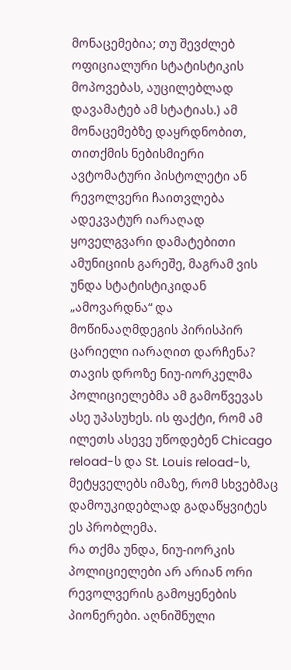მონაცემებია; თუ შევძლებ ოფიციალური სტატისტიკის მოპოვებას, აუცილებლად დავამატებ ამ სტატიას.) ამ მონაცემებზე დაყრდნობით, თითქმის ნებისმიერი ავტომატური პისტოლეტი ან რევოლვერი ჩაითვლება ადეკვატურ იარაღად ყოველგვარი დამატებითი ამუნიციის გარეშე, მაგრამ ვის უნდა სტატისტიკიდან „ამოვარდნა“ და მოწინააღმდეგის პირისპირ ცარიელი იარაღით დარჩენა? თავის დროზე ნიუ-იორკელმა პოლიციელებმა ამ გამოწვევას ასე უპასუხეს. ის ფაქტი, რომ ამ ილეთს ასევე უწოდებენ Chicago reload-ს და St. Louis reload-ს, მეტყველებს იმაზე, რომ სხვებმაც დამოუკიდებლად გადაწყვიტეს ეს პრობლემა.
რა თქმა უნდა, ნიუ-იორკის პოლიციელები არ არიან ორი რევოლვერის გამოყენების პიონერები. აღნიშნული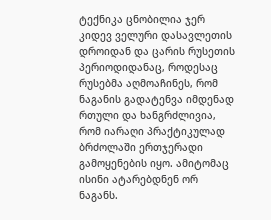ტექნიკა ცნობილია ჯერ კიდევ ველური დასავლეთის დროიდან და ცარის რუსეთის პერიოდიდანაც, როდესაც რუსებმა აღმოაჩინეს, რომ ნაგანის გადატენვა იმდენად რთული და ხანგრძლივია, რომ იარაღი პრაქტიკულად ბრძოლაში ერთჯერადი გამოყენების იყო. ამიტომაც ისინი ატარებდნენ ორ ნაგანს.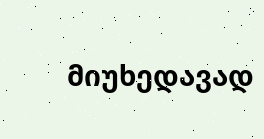მიუხედავად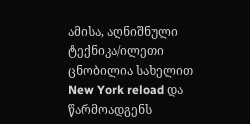ამისა, აღნიშნული ტექნიკა/ილეთი ცნობილია სახელით New York reload და წარმოადგენს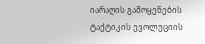იარაღის გამოყენების ტაქტიკის ევოლუციის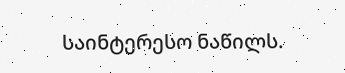საინტერესო ნაწილს.